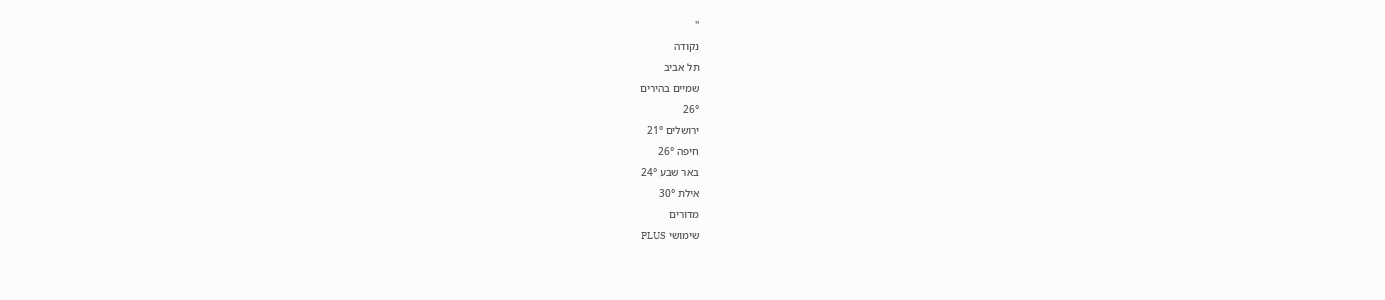''
נקודה
תל אביב
שמיים בהירים
26°
ירושלים 21°
חיפה 26°
באר שבע 24°
אילת 30°
מדורים
שימושי PLUS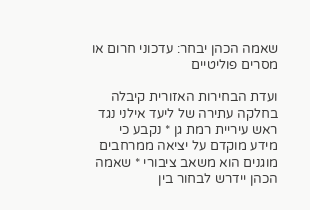שאמה הכהן יבחר: עדכוני חרום או מסרים פוליטיים

ועדת הבחירות האזורית קיבלה בחלקה עתירה של ליעד אילני נגד ראש עיריית רמת גן * נקבע כי מידע מוקדם על יציאה ממרחבים מוגנים הוא משאב ציבורי * שאמה הכהן יידרש לבחור בין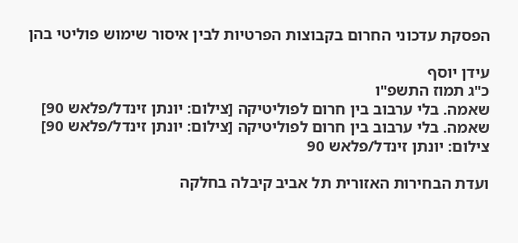הפסקת עדכוני החרום בקבוצות הפרטיות לבין איסור שימוש פוליטי בהן

עידן יוסף
כ"ג תמוז התשפ"ו
שאמה. בלי ערבוב בין חרום לפוליטיקה [צילום: יונתן זינדל/פלאש 90]
שאמה. בלי ערבוב בין חרום לפוליטיקה [צילום: יונתן זינדל/פלאש 90] צילום: יונתן זינדל/פלאש 90

ועדת הבחירות האזורית תל אביב קיבלה בחלקה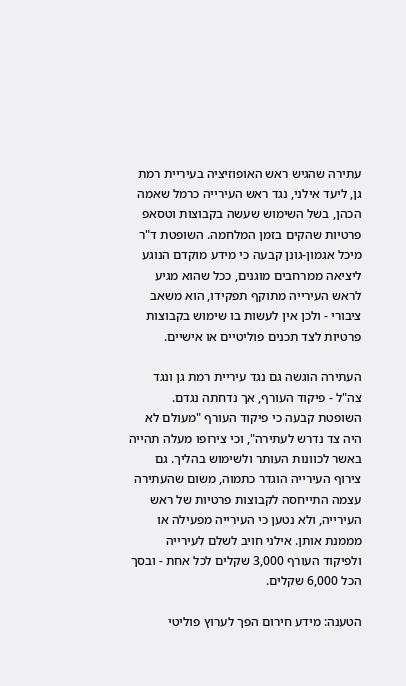עתירה שהגיש ראש האופוזיציה בעיריית רמת גן, ליעד אילני, נגד ראש העירייה כרמל שאמה הכהן, בשל השימוש שעשה בקבוצות וטסאפ פרטיות שהקים בזמן המלחמה. השופטת ד"ר מיכל אגמון-גונן קבעה כי מידע מוקדם הנוגע ליציאה ממרחבים מוגנים, ככל שהוא מגיע לראש העירייה מתוקף תפקידו, הוא משאב ציבורי - ולכן אין לעשות בו שימוש בקבוצות פרטיות לצד תכנים פוליטיים או אישיים.

העתירה הוגשה גם נגד עיריית רמת גן ונגד צה"ל - פיקוד העורף, אך נדחתה נגדם. השופטת קבעה כי פיקוד העורף "מעולם לא היה צד נדרש לעתירה", וכי צירופו מעלה תהייה באשר לכוונות העותר ולשימוש בהליך. גם צירוף העירייה הוגדר כתמוה, משום שהעתירה עצמה התייחסה לקבוצות פרטיות של ראש העירייה, ולא נטען כי העירייה מפעילה או מממנת אותן. אילני חויב לשלם לעירייה ולפיקוד העורף 3,000 שקלים לכל אחת - ובסך הכל 6,000 שקלים.

הטענה: מידע חירום הפך לערוץ פוליטי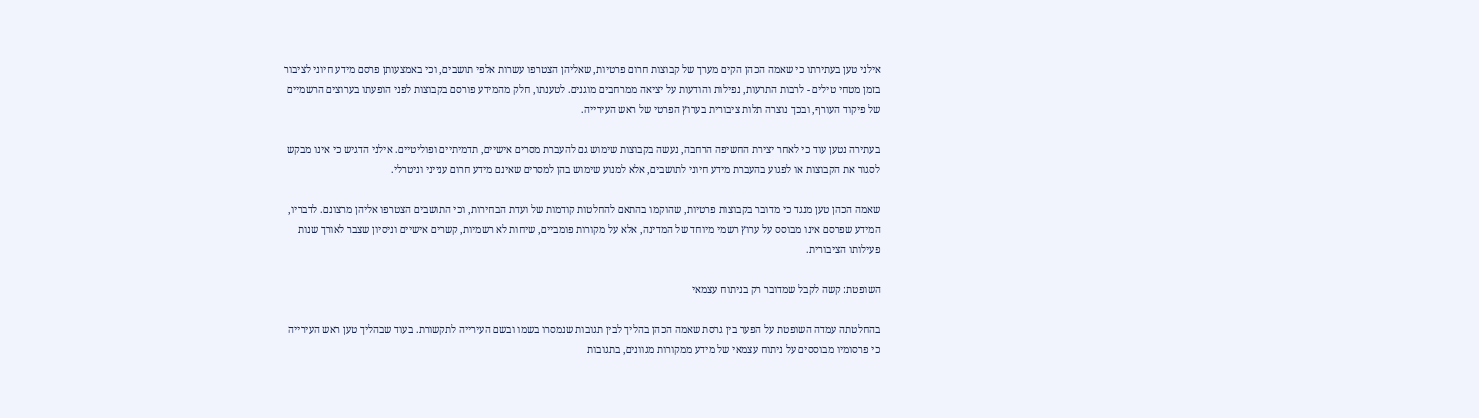אילני טען בעתירתו כי שאמה הכהן הקים מערך של קבוצות חרום פרטיות, שאליהן הצטרפו עשרות אלפי תושבים, וכי באמצעותן פרסם מידע חיוני לציבור בזמן מטחי טילים - לרבות התרעות, נפילות והודעות על יציאה ממרחבים מוגנים. לטענתו, חלק מהמידע פורסם בקבוצות לפני הופעתו בערוצים הרשמיים של פיקוד העורף, ובכך נוצרה תלות ציבורית בערוץ הפרטי של ראש העירייה.

בעתירה נטען עוד כי לאחר יצירת החשיפה הרחבה, נעשה בקבוצות שימוש גם להעברת מסרים אישיים, תדמיתיים ופוליטיים. אילני הדגיש כי אינו מבקש לסגור את הקבוצות או לפגוע בהעברת מידע חיוני לתושבים, אלא למנוע שימוש בהן למסרים שאינם מידע חרום ענייני וניטרלי.

שאמה הכהן טען מנגד כי מדובר בקבוצות פרטיות, שהוקמו בהתאם להחלטות קודמות של ועדת הבחירות, וכי התושבים הצטרפו אליהן מרצונם. לדבריו, המידע שפרסם אינו מבוסס על ערוץ רשמי מיוחד של המדינה, אלא על מקורות פומביים, שיחות לא רשמיות, קשרים אישיים וניסיון שצבר לאורך שנות פעילותו הציבורית.

השופטת: קשה לקבל שמדובר רק בניתוח עצמאי

בהחלטתה עמדה השופטת על הפער בין גרסת שאמה הכהן בהליך לבין תגובות שנמסרו בשמו ובשם העירייה לתקשורת. בעוד שבהליך טען ראש העירייה כי פרסומיו מבוססים על ניתוח עצמאי של מידע ממקורות מגוונים, בתגובות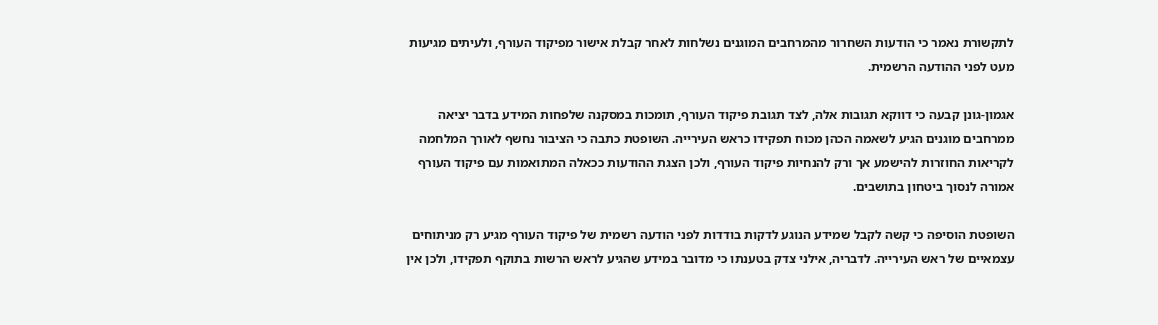לתקשורת נאמר כי הודעות השחרור מהמרחבים המוגנים נשלחות לאחר קבלת אישור מפיקוד העורף, ולעיתים מגיעות מעט לפני ההודעה הרשמית.

אגמון-גונן קבעה כי דווקא תגובות אלה, לצד תגובת פיקוד העורף, תומכות במסקנה שלפחות המידע בדבר יציאה ממרחבים מוגנים הגיע לשאמה הכהן מכוח תפקידו כראש העירייה. השופטת כתבה כי הציבור נחשף לאורך המלחמה לקריאות החוזרות להישמע אך ורק להנחיות פיקוד העורף, ולכן הצגת ההודעות ככאלה המתואמות עם פיקוד העורף אמורה לנסוך ביטחון בתושבים.

השופטת הוסיפה כי קשה לקבל שמידע הנוגע לדקות בודדות לפני הודעה רשמית של פיקוד העורף מגיע רק מניתוחים עצמאיים של ראש העירייה. לדבריה, אילני צדק בטענתו כי מדובר במידע שהגיע לראש הרשות בתוקף תפקידו, ולכן אין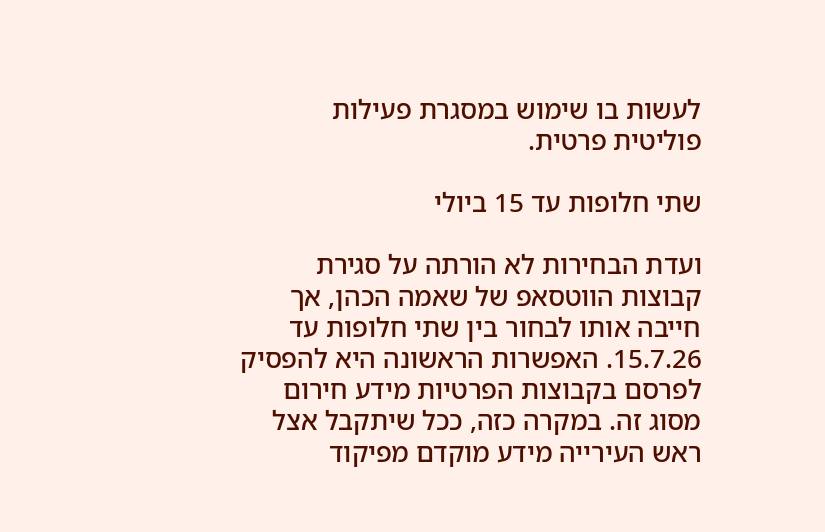לעשות בו שימוש במסגרת פעילות פוליטית פרטית.

שתי חלופות עד 15 ביולי

ועדת הבחירות לא הורתה על סגירת קבוצות הווטסאפ של שאמה הכהן, אך חייבה אותו לבחור בין שתי חלופות עד 15.7.26. האפשרות הראשונה היא להפסיק לפרסם בקבוצות הפרטיות מידע חירום מסוג זה. במקרה כזה, ככל שיתקבל אצל ראש העירייה מידע מוקדם מפיקוד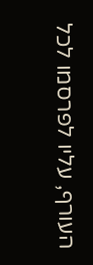העורף, עליו לפרסמו לכל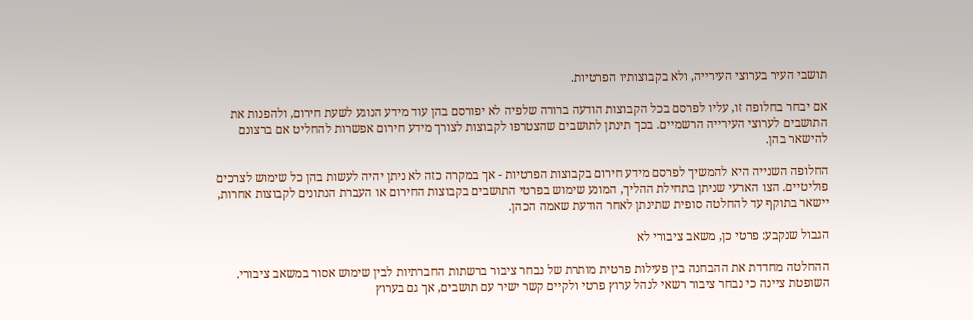תושבי העיר בערוצי העירייה, ולא בקבוצותיו הפרטיות.

אם יבחר בחלופה זו, עליו לפרסם בכל הקבוצות הודעה ברורה שלפיה לא יפורסם בהן עוד מידע הנוגע לשעת חירום, ולהפנות את התושבים לערוצי העירייה הרשמיים. בכך תינתן לתושבים שהצטרפו לקבוצות לצורך מידע חירום אפשרות להחליט אם ברצונם להישאר בהן.

החלופה השנייה היא להמשיך לפרסם מידע חירום בקבוצות הפרטיות - אך במקרה כזה לא ניתן יהיה לעשות בהן כל שימוש לצרכים פוליטיים. הצו הארעי שניתן בתחילת ההליך, המונע שימוש בפרטי התושבים בקבוצות החירום או העברת הנתונים לקבוצות אחרות, יישאר בתוקף עד להחלטה סופית שתינתן לאחר הודעת שאמה הכהן.

הגבול שנקבע: פרטי כן, משאב ציבורי לא

ההחלטה מחדדת את ההבחנה בין פעילות פרטית מותרת של נבחר ציבור ברשתות החברתיות לבין שימוש אסור במשאב ציבורי. השופטת ציינה כי נבחר ציבור רשאי לנהל ערוץ פרטי ולקיים קשר ישיר עם תושבים, אך גם בערוץ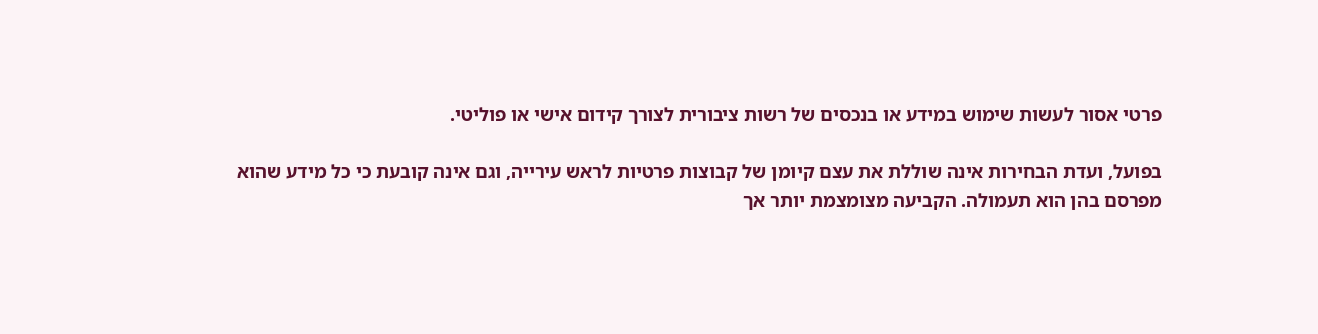פרטי אסור לעשות שימוש במידע או בנכסים של רשות ציבורית לצורך קידום אישי או פוליטי.

בפועל, ועדת הבחירות אינה שוללת את עצם קיומן של קבוצות פרטיות לראש עירייה, וגם אינה קובעת כי כל מידע שהוא מפרסם בהן הוא תעמולה. הקביעה מצומצמת יותר אך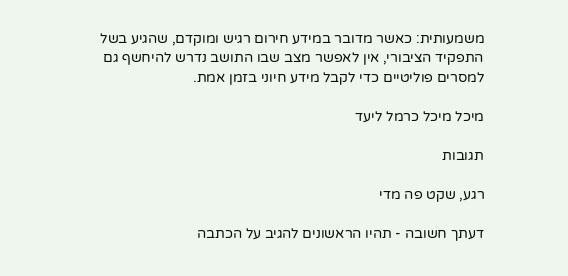משמעותית: כאשר מדובר במידע חירום רגיש ומוקדם, שהגיע בשל התפקיד הציבורי, אין לאפשר מצב שבו התושב נדרש להיחשף גם למסרים פוליטיים כדי לקבל מידע חיוני בזמן אמת.

מיכל מיכל כרמל ליעד

תגובות

רגע, שקט פה מדי

דעתך חשובה - תהיו הראשונים להגיב על הכתבה